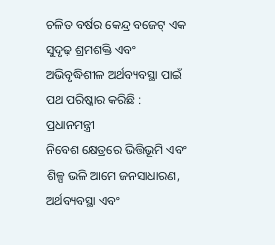ଚଳିତ ବର୍ଷର କେନ୍ଦ୍ର ବଜେଟ୍ ଏକ ସୁଦୃଢ଼ ଶ୍ରମଶକ୍ତି ଏବଂ ଅଭିବୃଦ୍ଧିଶୀଳ ଅର୍ଥବ୍ୟବସ୍ଥା ପାଇଁ ପଥ ପରିଷ୍କାର କରିଛି : ପ୍ରଧାନମନ୍ତ୍ରୀ
ନିବେଶ କ୍ଷେତ୍ରରେ ଭିତ୍ତିଭୂମି ଏବଂ ଶିଳ୍ପ ଭଳି ଆମେ ଜନସାଧାରଣ, ଅର୍ଥବ୍ୟବସ୍ଥା ଏବଂ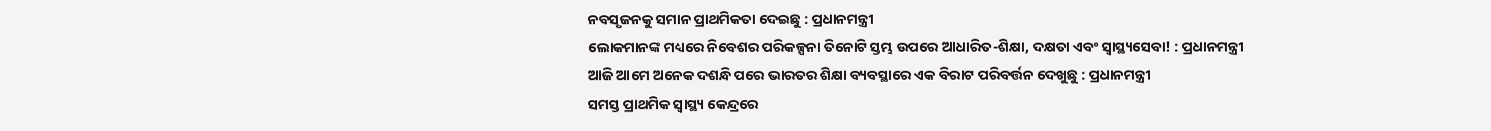ନବସୃଜନକୁ ସମାନ ପ୍ରାଥମିକତା ଦେଇଛୁ : ପ୍ରଧାନମନ୍ତ୍ରୀ
ଲୋକମାନଙ୍କ ମଧ୍ୟରେ ନିବେଶର ପରିକଳ୍ପନା ତିନୋଟି ସ୍ତମ୍ଭ ଉପରେ ଆଧାରିତ-ଶିକ୍ଷା, ଦକ୍ଷତା ଏବଂ ସ୍ୱାସ୍ଥ୍ୟସେବା! : ପ୍ରଧାନମନ୍ତ୍ରୀ
ଆଜି ଆମେ ଅନେକ ଦଶନ୍ଧି ପରେ ଭାରତର ଶିକ୍ଷା ବ୍ୟବସ୍ଥାରେ ଏକ ବିରାଟ ପରିବର୍ତ୍ତନ ଦେଖୁଛୁ : ପ୍ରଧାନମନ୍ତ୍ରୀ
ସମସ୍ତ ପ୍ରାଥମିକ ସ୍ୱାସ୍ଥ୍ୟ କେନ୍ଦ୍ରରେ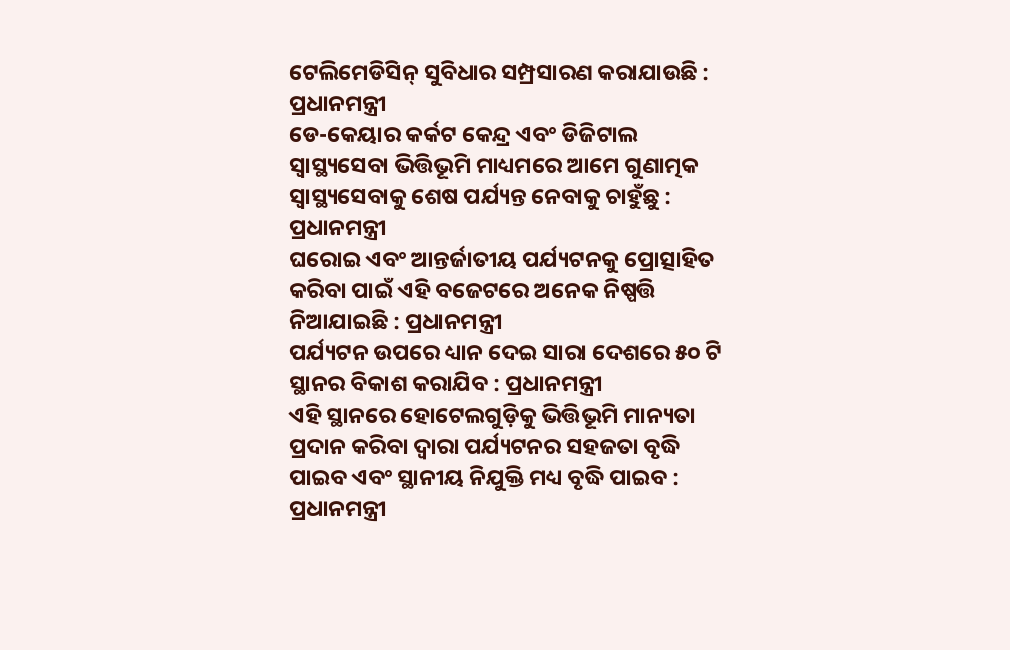ଟେଲିମେଡିସିନ୍ ସୁବିଧାର ସମ୍ପ୍ରସାରଣ କରାଯାଉଛି : ପ୍ରଧାନମନ୍ତ୍ରୀ
ଡେ-କେୟାର କର୍କଟ କେନ୍ଦ୍ର ଏବଂ ଡିଜିଟାଲ ସ୍ୱାସ୍ଥ୍ୟସେବା ଭିତ୍ତିଭୂମି ମାଧ୍ୟମରେ ଆମେ ଗୁଣାତ୍ମକ ସ୍ୱାସ୍ଥ୍ୟସେବାକୁ ଶେଷ ପର୍ଯ୍ୟନ୍ତ ନେବାକୁ ଚାହୁଁଛୁ : ପ୍ରଧାନମନ୍ତ୍ରୀ
ଘରୋଇ ଏବଂ ଆନ୍ତର୍ଜାତୀୟ ପର୍ଯ୍ୟଟନକୁ ପ୍ରୋତ୍ସାହିତ କରିବା ପାଇଁ ଏହି ବଜେଟରେ ଅନେକ ନିଷ୍ପତ୍ତି ନିଆଯାଇଛି : ପ୍ରଧାନମନ୍ତ୍ରୀ
ପର୍ଯ୍ୟଟନ ଉପରେ ଧ୍ୟାନ ଦେଇ ସାରା ଦେଶରେ ୫୦ ଟି ସ୍ଥାନର ବିକାଶ କରାଯିବ : ପ୍ରଧାନମନ୍ତ୍ରୀ
ଏହି ସ୍ଥାନରେ ହୋଟେଲଗୁଡ଼ିକୁ ଭିତ୍ତିଭୂମି ମାନ୍ୟତା ପ୍ରଦାନ କରିବା ଦ୍ୱାରା ପର୍ଯ୍ୟଟନର ସହଜତା ବୃଦ୍ଧି ପାଇବ ଏବଂ ସ୍ଥାନୀୟ ନିଯୁକ୍ତି ମଧ୍ୟ ବୃଦ୍ଧି ପାଇବ : ପ୍ରଧାନମନ୍ତ୍ରୀ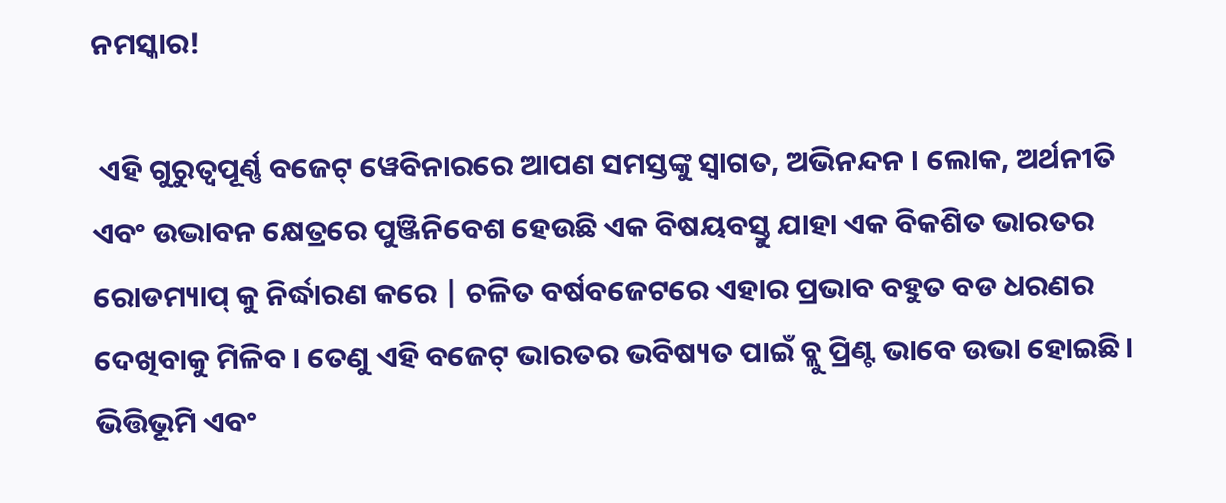ନମସ୍କାର!

 ଏହି ଗୁରୁତ୍ୱପୂର୍ଣ୍ଣ ବଜେଟ୍ ୱେବିନାରରେ ଆପଣ ସମସ୍ତଙ୍କୁ ସ୍ୱାଗତ, ଅଭିନନ୍ଦନ । ଲୋକ, ଅର୍ଥନୀତି ଏବଂ ଉଦ୍ଭାବନ କ୍ଷେତ୍ରରେ ପୁଞ୍ଜିନିବେଶ ହେଉଛି ଏକ ବିଷୟବସ୍ତୁ ଯାହା ଏକ ବିକଶିତ ଭାରତର ରୋଡମ୍ୟାପ୍ କୁ ନିର୍ଦ୍ଧାରଣ କରେ | ଚଳିତ ବର୍ଷବଜେଟରେ ଏହାର ପ୍ରଭାବ ବହୁତ ବଡ ଧରଣର ଦେଖିବାକୁ ମିଳିବ । ତେଣୁ ଏହି ବଜେଟ୍ ଭାରତର ଭବିଷ୍ୟତ ପାଇଁ ବ୍ଲୁ ପ୍ରିଣ୍ଟ ଭାବେ ଉଭା ହୋଇଛି। ଭିତ୍ତିଭୂମି ଏବଂ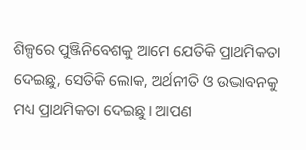ଶିଳ୍ପରେ ପୁଞ୍ଜିନିବେଶକୁ ଆମେ ଯେତିକି ପ୍ରାଥମିକତା ଦେଇଛୁ, ସେତିକି ଲୋକ, ଅର୍ଥନୀତି ଓ ଉଦ୍ଭାବନକୁ ମଧ୍ୟ ପ୍ରାଥମିକତା ଦେଇଛୁ। ଆପଣ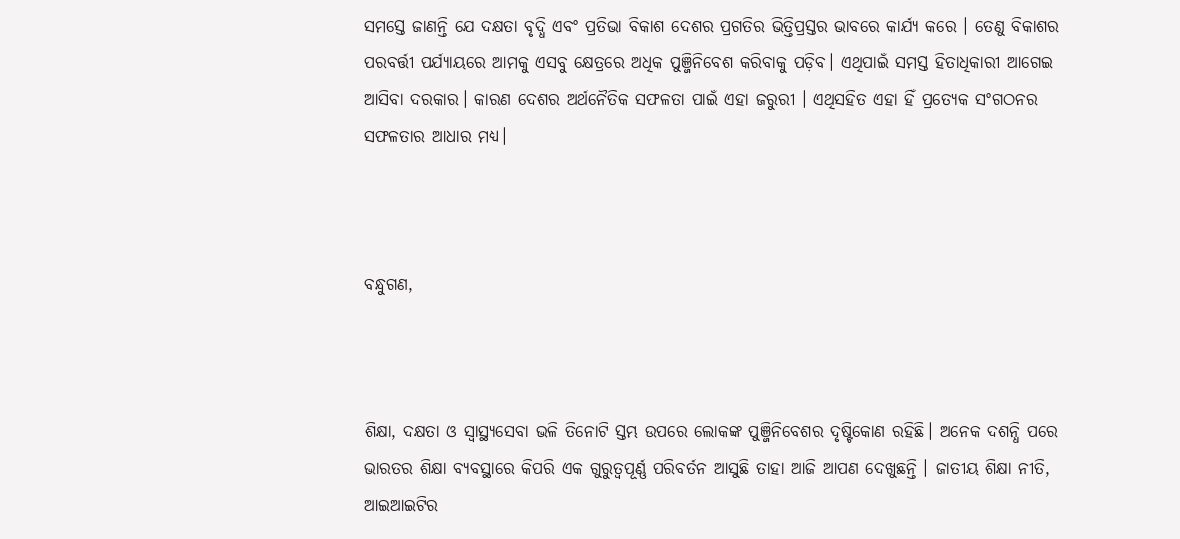ସମସ୍ତେ ଜାଣନ୍ତି ଯେ ଦକ୍ଷତା ବୃଦ୍ଧି ଏବଂ ପ୍ରତିଭା ବିକାଶ ଦେଶର ପ୍ରଗତିର ଭିତ୍ତିପ୍ରସ୍ତର ଭାବରେ କାର୍ଯ୍ୟ କରେ । ତେଣୁ ବିକାଶର ପରବର୍ତ୍ତୀ ପର୍ଯ୍ୟାୟରେ ଆମକୁ ଏସବୁ କ୍ଷେତ୍ରରେ ଅଧିକ ପୁଞ୍ଜିନିବେଶ କରିବାକୁ ପଡ଼ିବ। ଏଥିପାଇଁ ସମସ୍ତ ହିତାଧିକାରୀ ଆଗେଇ ଆସିବା ଦରକାର। କାରଣ ଦେଶର ଅର୍ଥନୈତିକ ସଫଳତା ପାଇଁ ଏହା ଜରୁରୀ । ଏଥିସହିତ ଏହା ହିଁ ପ୍ରତ୍ୟେକ ସଂଗଠନର ସଫଳତାର ଆଧାର ମଧ୍ୟ।



ବନ୍ଧୁଗଣ,



ଶିକ୍ଷା, ଦକ୍ଷତା ଓ ସ୍ୱାସ୍ଥ୍ୟସେବା ଭଳି ତିନୋଟି ସ୍ତମ୍ଭ ଉପରେ ଲୋକଙ୍କ ପୁଞ୍ଜିନିବେଶର ଦୃଷ୍ଟିକୋଣ ରହିଛି। ଅନେକ ଦଶନ୍ଧି ପରେ ଭାରତର ଶିକ୍ଷା ବ୍ୟବସ୍ଥାରେ କିପରି ଏକ ଗୁରୁତ୍ୱପୂର୍ଣ୍ଣ ପରିବର୍ତନ ଆସୁଛି ତାହା ଆଜି ଆପଣ ଦେଖୁଛନ୍ତି । ଜାତୀୟ ଶିକ୍ଷା ନୀତି, ଆଇଆଇଟିର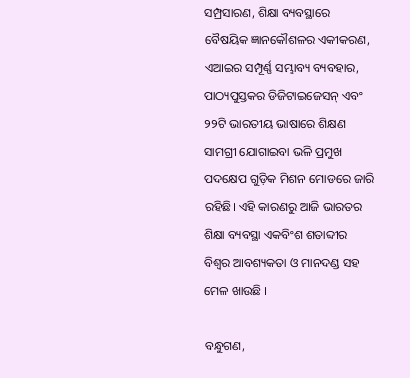ସମ୍ପ୍ରସାରଣ, ଶିକ୍ଷା ବ୍ୟବସ୍ଥାରେ ବୈଷୟିକ ଜ୍ଞାନକୌଶଳର ଏକୀକରଣ, ଏଆଇର ସମ୍ପୂର୍ଣ୍ଣ ସମ୍ଭାବ୍ୟ ବ୍ୟବହାର, ପାଠ୍ୟପୁସ୍ତକର ଡିଜିଟାଇଜେସନ୍ ଏବଂ ୨୨ଟି ଭାରତୀୟ ଭାଷାରେ ଶିକ୍ଷଣ ସାମଗ୍ରୀ ଯୋଗାଇବା ଭଳି ପ୍ରମୁଖ ପଦକ୍ଷେପ ଗୁଡ଼ିକ ମିଶନ ମୋଡରେ ଜାରି ରହିଛି। ଏହି କାରଣରୁ ଆଜି ଭାରତର ଶିକ୍ଷା ବ୍ୟବସ୍ଥା ଏକବିଂଶ ଶତାବ୍ଦୀର ବିଶ୍ୱର ଆବଶ୍ୟକତା ଓ ମାନଦଣ୍ଡ ସହ ମେଳ ଖାଉଛି ।

ବନ୍ଧୁଗଣ,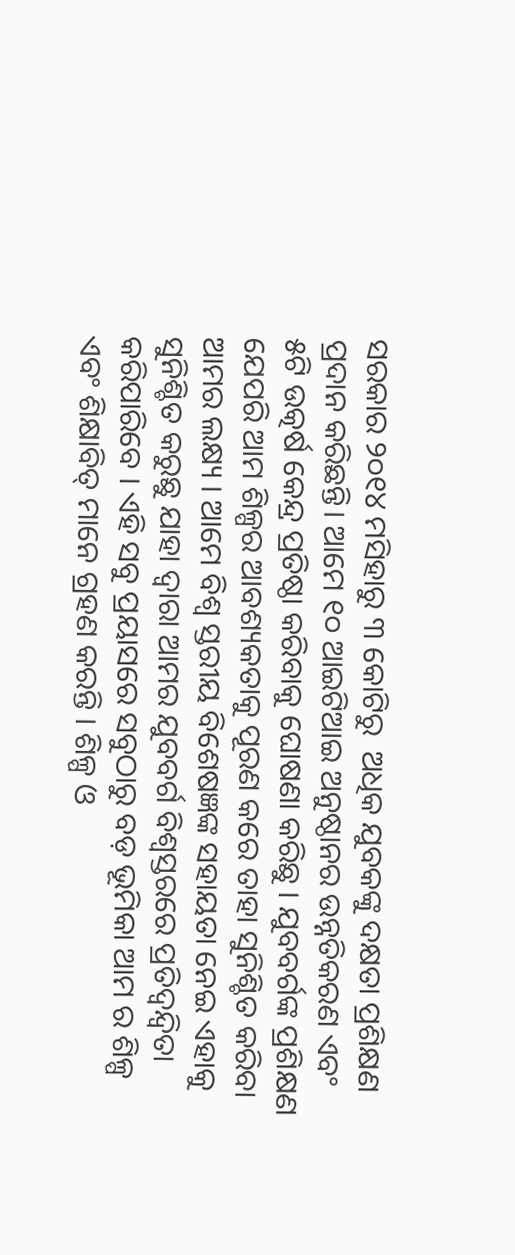ସରକାର ୨୦୧୪ ମସିହାରୁ ୩ କୋଟିରୁ  ଅଧିକ ଯୁବକଙ୍କୁ ଦକ୍ଷତା ପ୍ରଶିକ୍ଷଣ ପ୍ରଦାନ କରିଛନ୍ତି। ଆମେ ୧୦ ଆଇଟିଆଇ ଅନୁଷ୍ଠାନର ଉନ୍ନତିକରଣ ଏବଂ ୫ଟି ଉତ୍କର୍ଷ କେନ୍ଦ୍ର ପ୍ରତିଷ୍ଠା କରିବାକୁ ଘୋଷଣା କରିଛୁ । ଯୁବବର୍ଗଙ୍କ ପ୍ରଶିକ୍ଷଣ ଯେପରି ଆମ ଶିଳ୍ପର ଆବଶ୍ୟକତାକୁ ପୂରଣ କରେ ତାହା ସୁନିଶ୍ଚିତ କରିବା ଆମର ଲକ୍ଷ୍ୟ । ଆମେ ବିଶ୍ୱ ସ୍ତରୀୟ ବିଶେଷଜ୍ଞଙ୍କ ସହାୟତା ନେଇ ଏହାକୁ ସୁନିଶ୍ଚିତ କରୁଛୁ ଯାହା ଦ୍ୱାରା ଆମର ଯୁବବର୍ଗ ବିଶ୍ୱସ୍ତରରେ ପ୍ରତିଦ୍ୱନ୍ଦ୍ୱିତା କରିପାରିବେ । ଏହି ସବୁ ପ୍ରୟାସରେ ସବୁଠାରୁ ବଡ଼ ଭୂମିକା ଆମ ର ଶିଳ୍ପ ଏବଂ ଶିକ୍ଷାବିତ୍ ମାନେ ଗ୍ରହଣ କରନ୍ତି । ଶିଳ୍ପ ଓ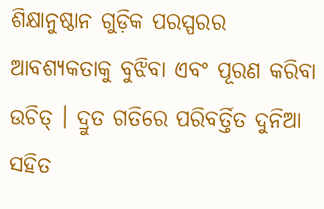ଶିକ୍ଷାନୁଷ୍ଠାନ ଗୁଡ଼ିକ ପରସ୍ପରର ଆବଶ୍ୟକତାକୁ ବୁଝିବା ଏବଂ ପୂରଣ କରିବା ଉଚିତ୍ । ଦ୍ରୁତ ଗତିରେ ପରିବର୍ତ୍ତିତ ଦୁନିଆ ସହିତ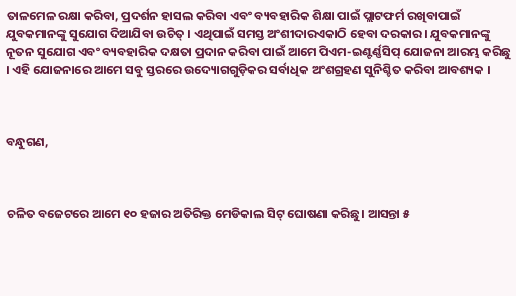ତାଳମେଳ ରକ୍ଷା କରିବା, ପ୍ରଦର୍ଶନ ହାସଲ କରିବା ଏବଂ ବ୍ୟବହାରିକ ଶିକ୍ଷା ପାଇଁ ପ୍ଲାଟଫର୍ମ ରଖିବାପାଇଁ ଯୁବକମାନଙ୍କୁ ସୁଯୋଗ ଦିଆଯିବା ଉଚିତ୍ । ଏଥିପାଇଁ ସମସ୍ତ ଅଂଶୀଦାରଏକାଠି ହେବା ଦରକାର। ଯୁବକମାନଙ୍କୁ ନୂତନ ସୁଯୋଗ ଏବଂ ବ୍ୟବହାରିକ ଦକ୍ଷତା ପ୍ରଦାନ କରିବା ପାଇଁ ଆମେ ପିଏମ-ଇଣ୍ଟର୍ଣ୍ଣସିପ୍ ଯୋଜନା ଆରମ୍ଭ କରିଛୁ । ଏହି ଯୋଜନାରେ ଆମେ ସବୁ ସ୍ତରରେ ଉଦ୍ୟୋଗଗୁଡ଼ିକର ସର୍ବାଧିକ ଅଂଶଗ୍ରହଣ ସୁନିଶ୍ଚିତ କରିବା ଆବଶ୍ୟକ ।



ବନ୍ଧୁଗଣ,



ଚଳିତ ବଜେଟରେ ଆମେ ୧୦ ହଜାର ଅତିରିକ୍ତ ମେଡିକାଲ ସିଟ୍ ଘୋଷଣା କରିଛୁ। ଆସନ୍ତା ୫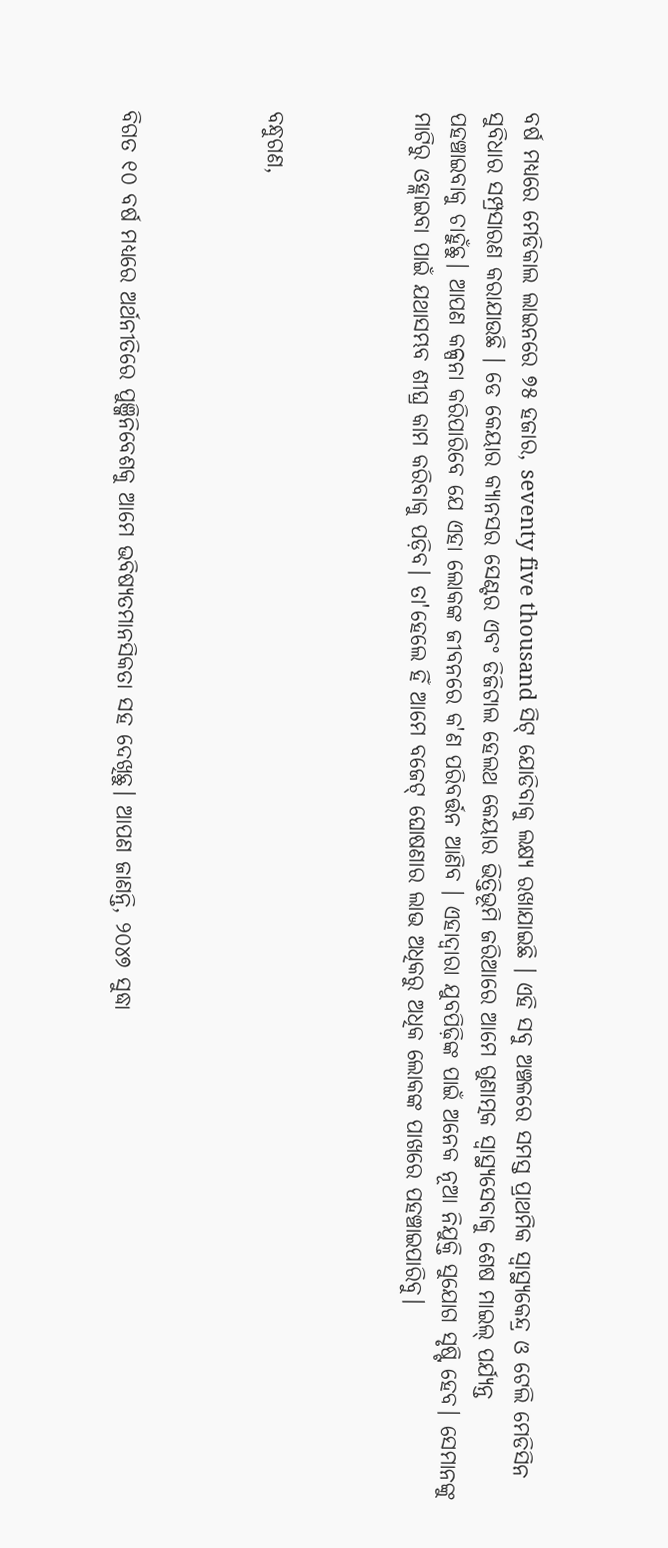ବର୍ଷ ମଧ୍ୟରେ ମେଡିକାଲ ଲାଇନରେ ୭୫ ହଜାର, seventy five thousand ସିଟ୍ ଯୋଡିବାକୁ ଲକ୍ଷ୍ୟ ରଖାଯାଇଛି । ଏହି ସବୁ ଅଞ୍ଚଳରେ ସମସ୍ତ ପ୍ରାଥମିକ ସ୍ୱାସ୍ଥ୍ୟକେନ୍ଦ୍ର ଓ ଟେଲି ମେଡିସିନ ସୁବିଧାର ସମ୍ପ୍ରସାରଣ କରାଯାଉଛି । ଡେ କେୟାର କ୍ୟାନସର ସେଣ୍ଟର ଏବଂ ଡିଜିଟାଲ ହେଲଥ କେୟାର ଭିତ୍ତିଭୂମି ଜରିଆରେ ଆମେ ଗୁଣାତ୍ମକ ସ୍ୱାସ୍ଥ୍ୟସେବାକୁ ଶେଷ ମାଇଲ୍ ପର୍ଯ୍ୟନ୍ତ ପହଞ୍ଚାଇବାକୁ ଚାହୁଁଛୁ। ଆପଣ କଳ୍ପନା କରିପାରିବେ ଯେ ଏହା ଲୋକଙ୍କ ଜୀବନରେ କ'ଣ ପରିବର୍ତ୍ତନ ଆଣିବ । ଏହାଦ୍ୱାରା ଯୁବପିଢ଼ିଙ୍କ ପାଇଁ ଅନେକ ନୂଆ ନିଯୁକ୍ତି ସୁଯୋଗ ସୃଷ୍ଟି ହେବ। ସେମାନଙ୍କୁ ମାଟିରୁ ଓହ୍ଲାଇବା ପାଇଁ ଯଥାସମ୍ଭବ ଶୀଘ୍ର କାମ କରିବାକୁ ପଡ଼ିବ। ତା'ହେଲେ ହିଁ ଆମେ ବଜେଟ୍ ଘୋଷଣାର ଲାଭ ଅଧିକରୁ ଅଧିକ ଲୋକଙ୍କ ପାଖରେ ପହଞ୍ଚାଇପାରିବୁ।



ବନ୍ଧୁଗଣ,



ବିଗତ ୧୦ ବର୍ଷ ମଧ୍ୟରେ ଅର୍ଥନୀତିରେ ପୁଞ୍ଜିନିବେଶକୁ ଆମେ ଭବିଷ୍ୟତମାନସିକତା ସହ ଦେଖିଛୁ। ଆପଣ ଜାଣନ୍ତି, ୨୦୪୭ ସୁଦ୍ଧା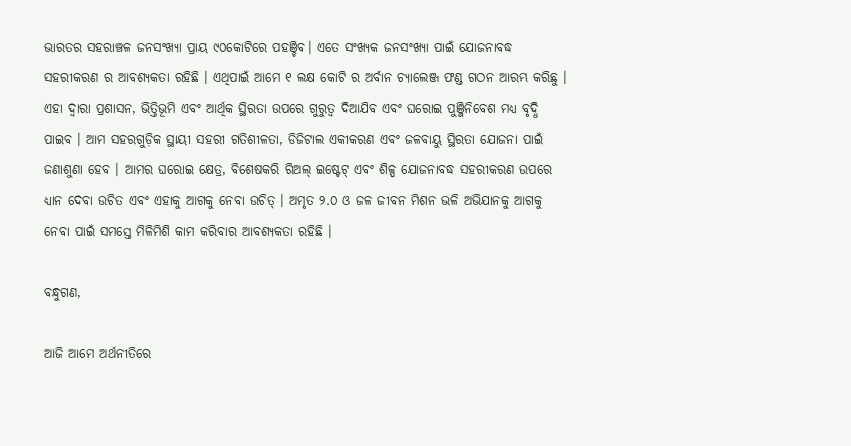ଭାରତର ସହରାଞ୍ଚଳ ଜନସଂଖ୍ୟା ପ୍ରାୟ ୯୦କୋଟିରେ ପହଞ୍ଚିବ। ଏତେ ସଂଖ୍ୟକ ଜନସଂଖ୍ୟା ପାଇଁ ଯୋଜନାବଦ୍ଧ ସହରୀକରଣ ର ଆବଶ୍ୟକତା ରହିଛି । ଏଥିପାଇଁ ଆମେ ୧ ଲକ୍ଷ କୋଟି ର ଅର୍ବାନ ଚ୍ୟାଲେଞ୍ଜ ଫଣ୍ଡ ଗଠନ ଆରମ୍ଭ କରିଛୁ । ଏହା ଦ୍ୱାରା ପ୍ରଶାସନ, ଭିତ୍ତିଭୂମି ଏବଂ ଆର୍ଥିକ ସ୍ଥିରତା ଉପରେ ଗୁରୁତ୍ୱ ଦିଆଯିବ ଏବଂ ଘରୋଇ ପୁଞ୍ଜିନିବେଶ ମଧ୍ୟ ବୃଦ୍ଧି ପାଇବ । ଆମ ସହରଗୁଡ଼ିକ ସ୍ଥାୟୀ ସହରୀ ଗତିଶୀଳତା, ଡିଜିଟାଲ ଏକୀକରଣ ଏବଂ ଜଳବାୟୁ ସ୍ଥିରତା ଯୋଜନା ପାଇଁ ଜଣାଶୁଣା ହେବ । ଆମର ଘରୋଇ କ୍ଷେତ୍ର, ବିଶେଷକରି ରିଅଲ୍ ଇଷ୍ଟେଟ୍ ଏବଂ ଶିଳ୍ପ ଯୋଜନାବଦ୍ଧ ସହରୀକରଣ ଉପରେ ଧ୍ୟାନ ଦେବା ଉଚିତ ଏବଂ ଏହାକୁ ଆଗକୁ ନେବା ଉଚିତ୍ । ଅମୃତ ୨.୦ ଓ ଜଳ ଜୀବନ ମିଶନ ଭଳି ଅଭିଯାନକୁ ଆଗକୁ ନେବା ପାଇଁ ସମସ୍ତେ ମିଳିମିଶି କାମ କରିବାର ଆବଶ୍ୟକତା ରହିଛି ।

ବନ୍ଧୁଗଣ,

ଆଜି ଆମେ ଅର୍ଥନୀତିରେ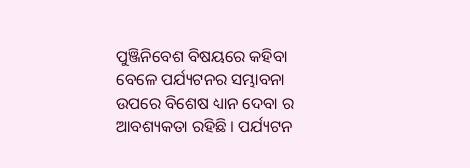ପୁଞ୍ଜିନିବେଶ ବିଷୟରେ କହିବା ବେଳେ ପର୍ଯ୍ୟଟନର ସମ୍ଭାବନା ଉପରେ ବିଶେଷ ଧ୍ୟାନ ଦେବା ର ଆବଶ୍ୟକତା ରହିଛି । ପର୍ଯ୍ୟଟନ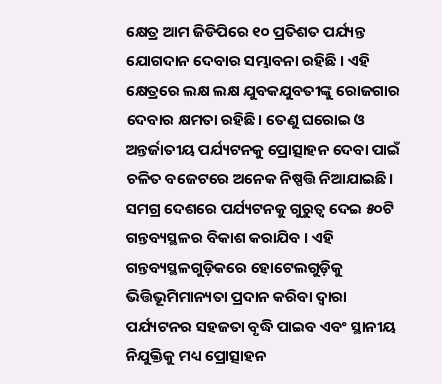କ୍ଷେତ୍ର ଆମ ଜିଡିପିରେ ୧୦ ପ୍ରତିଶତ ପର୍ଯ୍ୟନ୍ତ ଯୋଗଦାନ ଦେବାର ସମ୍ଭାବନା ରହିଛି । ଏହି କ୍ଷେତ୍ରରେ ଲକ୍ଷ ଲକ୍ଷ ଯୁବକଯୁବତୀଙ୍କୁ ରୋଜଗାର ଦେବାର କ୍ଷମତା ରହିଛି। ତେଣୁ ଘରୋଇ ଓ ଅନ୍ତର୍ଜାତୀୟ ପର୍ଯ୍ୟଟନକୁ ପ୍ରୋତ୍ସାହନ ଦେବା ପାଇଁ ଚଳିତ ବଜେଟରେ ଅନେକ ନିଷ୍ପତ୍ତି ନିଆଯାଇଛି। ସମଗ୍ର ଦେଶରେ ପର୍ଯ୍ୟଟନକୁ ଗୁରୁତ୍ୱ ଦେଇ ୫୦ଟି ଗନ୍ତବ୍ୟସ୍ଥଳର ବିକାଶ କରାଯିବ । ଏହି ଗନ୍ତବ୍ୟସ୍ଥଳଗୁଡ଼ିକରେ ହୋଟେଲଗୁଡ଼ିକୁ ଭିତ୍ତିଭୂମିମାନ୍ୟତା ପ୍ରଦାନ କରିବା ଦ୍ୱାରା ପର୍ଯ୍ୟଟନର ସହଜତା ବୃଦ୍ଧି ପାଇବ ଏବଂ ସ୍ଥାନୀୟ ନିଯୁକ୍ତିକୁ ମଧ୍ୟ ପ୍ରୋତ୍ସାହନ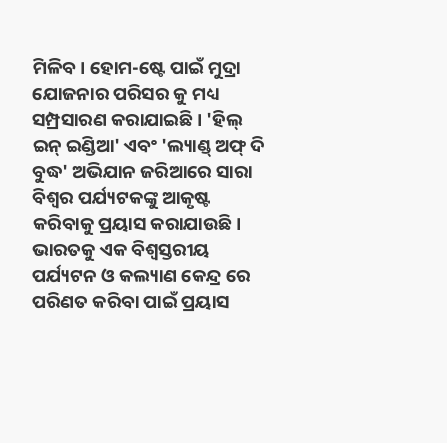ମିଳିବ। ହୋମ-ଷ୍ଟେ ପାଇଁ ମୁଦ୍ରା ଯୋଜନାର ପରିସର କୁ ମଧ୍ୟ ସମ୍ପ୍ରସାରଣ କରାଯାଇଛି । 'ହିଲ୍ ଇନ୍ ଇଣ୍ଡିଆ' ଏବଂ 'ଲ୍ୟାଣ୍ଡ୍ ଅଫ୍ ଦି ବୁଦ୍ଧ' ଅଭିଯାନ ଜରିଆରେ ସାରା ବିଶ୍ୱର ପର୍ଯ୍ୟଟକଙ୍କୁ ଆକୃଷ୍ଟ କରିବାକୁ ପ୍ରୟାସ କରାଯାଉଛି। ଭାରତକୁ ଏକ ବିଶ୍ୱସ୍ତରୀୟ ପର୍ଯ୍ୟଟନ ଓ କଲ୍ୟାଣ କେନ୍ଦ୍ର ରେ ପରିଣତ କରିବା ପାଇଁ ପ୍ରୟାସ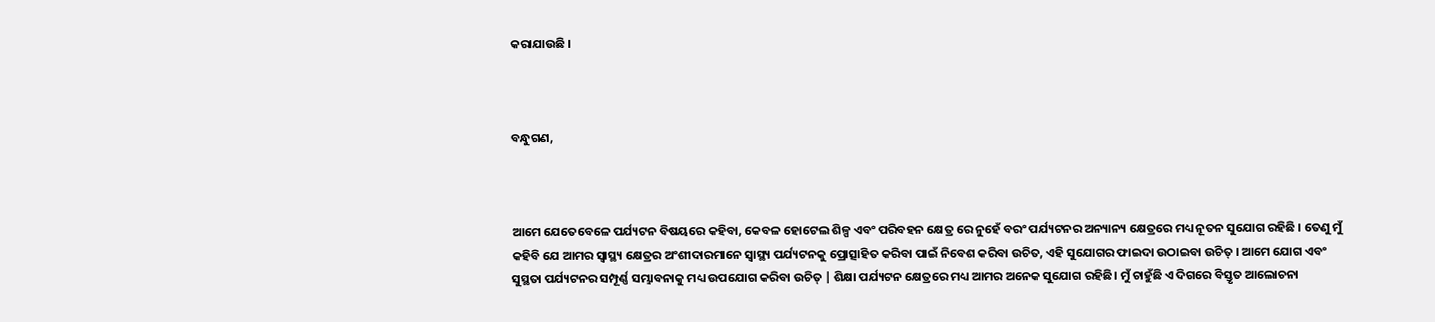କରାଯାଉଛି ।



ବନ୍ଧୁଗଣ,



ଆମେ ଯେତେବେଳେ ପର୍ଯ୍ୟଟନ ବିଷୟରେ କହିବା, କେବଳ ହୋଟେଲ ଶିଳ୍ପ ଏବଂ ପରିବହନ କ୍ଷେତ୍ର ରେ ନୁହେଁ ବରଂ ପର୍ଯ୍ୟଟନର ଅନ୍ୟାନ୍ୟ କ୍ଷେତ୍ରରେ ମଧ୍ୟ ନୂତନ ସୁଯୋଗ ରହିଛି । ତେଣୁ ମୁଁ କହିବି ଯେ ଆମର ସ୍ୱାସ୍ଥ୍ୟ କ୍ଷେତ୍ରର ଅଂଶୀଦାରମାନେ ସ୍ୱାସ୍ଥ୍ୟ ପର୍ଯ୍ୟଟନକୁ ପ୍ରୋତ୍ସାହିତ କରିବା ପାଇଁ ନିବେଶ କରିବା ଉଚିତ, ଏହି ସୁଯୋଗର ଫାଇଦା ଉଠାଇବା ଉଚିତ୍ । ଆମେ ଯୋଗ ଏବଂ ସୁସ୍ଥତା ପର୍ଯ୍ୟଟନର ସମ୍ପୂର୍ଣ୍ଣ ସମ୍ଭାବନାକୁ ମଧ୍ୟ ଉପଯୋଗ କରିବା ଉଚିତ୍ | ଶିକ୍ଷା ପର୍ଯ୍ୟଟନ କ୍ଷେତ୍ରରେ ମଧ୍ୟ ଆମର ଅନେକ ସୁଯୋଗ ରହିଛି। ମୁଁ ଚାହୁଁଛି ଏ ଦିଗରେ ବିସ୍ତୃତ ଆଲୋଚନା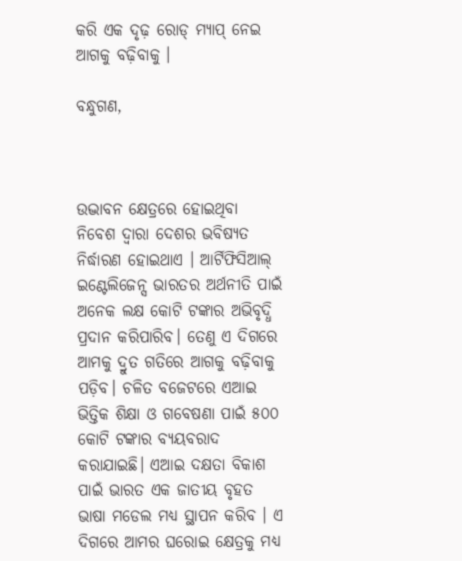କରି ଏକ ଦୃଢ଼ ରୋଡ୍ ମ୍ୟାପ୍ ନେଇ ଆଗକୁ ବଢ଼ିବାକୁ ।

ବନ୍ଧୁଗଣ,



ଉଦ୍ଭାବନ କ୍ଷେତ୍ରରେ ହୋଇଥିବା ନିବେଶ ଦ୍ୱାରା ଦେଶର ଭବିଷ୍ୟତ ନିର୍ଦ୍ଧାରଣ ହୋଇଥାଏ । ଆର୍ଟିଫିସିଆଲ୍ ଇଣ୍ଟେଲିଜେନ୍ସ ଭାରତର ଅର୍ଥନୀତି ପାଇଁ ଅନେକ ଲକ୍ଷ କୋଟି ଟଙ୍କାର ଅଭିବୃଦ୍ଧି ପ୍ରଦାନ କରିପାରିବ। ତେଣୁ ଏ ଦିଗରେ ଆମକୁ ଦ୍ରୁତ ଗତିରେ ଆଗକୁ ବଢ଼ିବାକୁ ପଡ଼ିବ। ଚଳିତ ବଜେଟରେ ଏଆଇ ଭିତ୍ତିକ ଶିକ୍ଷା ଓ ଗବେଷଣା ପାଇଁ ୫୦୦ କୋଟି ଟଙ୍କାର ବ୍ୟୟବରାଦ କରାଯାଇଛି। ଏଆଇ ଦକ୍ଷତା ବିକାଶ ପାଇଁ ଭାରତ ଏକ ଜାତୀୟ ବୃହତ ଭାଷା ମଡେଲ ମଧ୍ୟ ସ୍ଥାପନ କରିବ । ଏ ଦିଗରେ ଆମର ଘରୋଇ କ୍ଷେତ୍ରକୁ ମଧ୍ୟ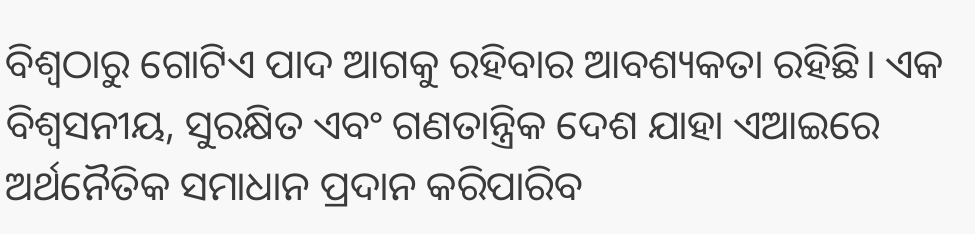ବିଶ୍ୱଠାରୁ ଗୋଟିଏ ପାଦ ଆଗକୁ ରହିବାର ଆବଶ୍ୟକତା ରହିଛି। ଏକ ବିଶ୍ୱସନୀୟ, ସୁରକ୍ଷିତ ଏବଂ ଗଣତାନ୍ତ୍ରିକ ଦେଶ ଯାହା ଏଆଇରେ ଅର୍ଥନୈତିକ ସମାଧାନ ପ୍ରଦାନ କରିପାରିବ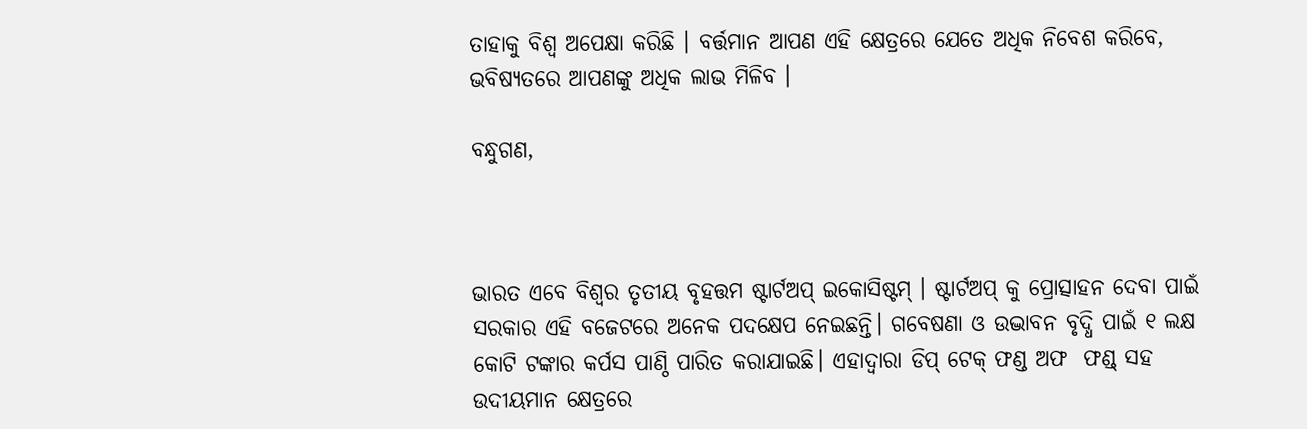ତାହାକୁ ବିଶ୍ୱ ଅପେକ୍ଷା କରିଛି । ବର୍ତ୍ତମାନ ଆପଣ ଏହି କ୍ଷେତ୍ରରେ ଯେତେ ଅଧିକ ନିବେଶ କରିବେ, ଭବିଷ୍ୟତରେ ଆପଣଙ୍କୁ ଅଧିକ ଲାଭ ମିଳିବ ।

ବନ୍ଧୁଗଣ,



ଭାରତ ଏବେ ବିଶ୍ୱର ତୃତୀୟ ବୃହତ୍ତମ ଷ୍ଟାର୍ଟଅପ୍ ଇକୋସିଷ୍ଟମ୍ । ଷ୍ଟାର୍ଟଅପ୍ କୁ ପ୍ରୋତ୍ସାହନ ଦେବା ପାଇଁ ସରକାର ଏହି ବଜେଟରେ ଅନେକ ପଦକ୍ଷେପ ନେଇଛନ୍ତି। ଗବେଷଣା ଓ ଉଦ୍ଭାବନ ବୃଦ୍ଧି ପାଇଁ ୧ ଲକ୍ଷ କୋଟି ଟଙ୍କାର କର୍ପସ ପାଣ୍ଠି ପାରିତ କରାଯାଇଛି। ଏହାଦ୍ଵାରା ଡିପ୍ ଟେକ୍ ଫଣ୍ଡ ଅଫ  ଫଣ୍ଡ୍ ସହ ଉଦୀୟମାନ କ୍ଷେତ୍ରରେ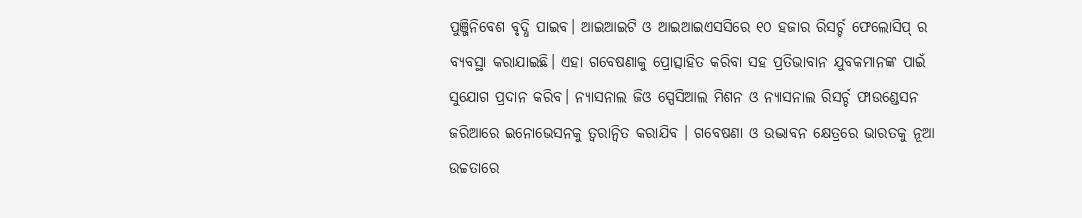ପୁଞ୍ଜିନିବେଶ ବୃଦ୍ଧି ପାଇବ। ଆଇଆଇଟି ଓ ଆଇଆଇଏସସିରେ ୧୦ ହଜାର ରିସର୍ଚ୍ଚ ଫେଲୋସିପ୍ ର ବ୍ୟବସ୍ଥା କରାଯାଇଛି। ଏହା ଗବେଷଣାକୁ ପ୍ରୋତ୍ସାହିତ କରିବା ସହ ପ୍ରତିଭାବାନ ଯୁବକମାନଙ୍କ ପାଇଁ ସୁଯୋଗ ପ୍ରଦାନ କରିବ। ନ୍ୟାସନାଲ ଜିଓ ସ୍ପେସିଆଲ ମିଶନ ଓ ନ୍ୟାସନାଲ ରିସର୍ଚ୍ଚ ଫାଉଣ୍ଡେସନ ଜରିଆରେ ଇନୋଭେସନକୁ ତ୍ୱରାନ୍ୱିତ କରାଯିବ । ଗବେଷଣା ଓ ଉଦ୍ଭାବନ କ୍ଷେତ୍ରରେ ଭାରତକୁ ନୂଆ ଉଚ୍ଚତାରେ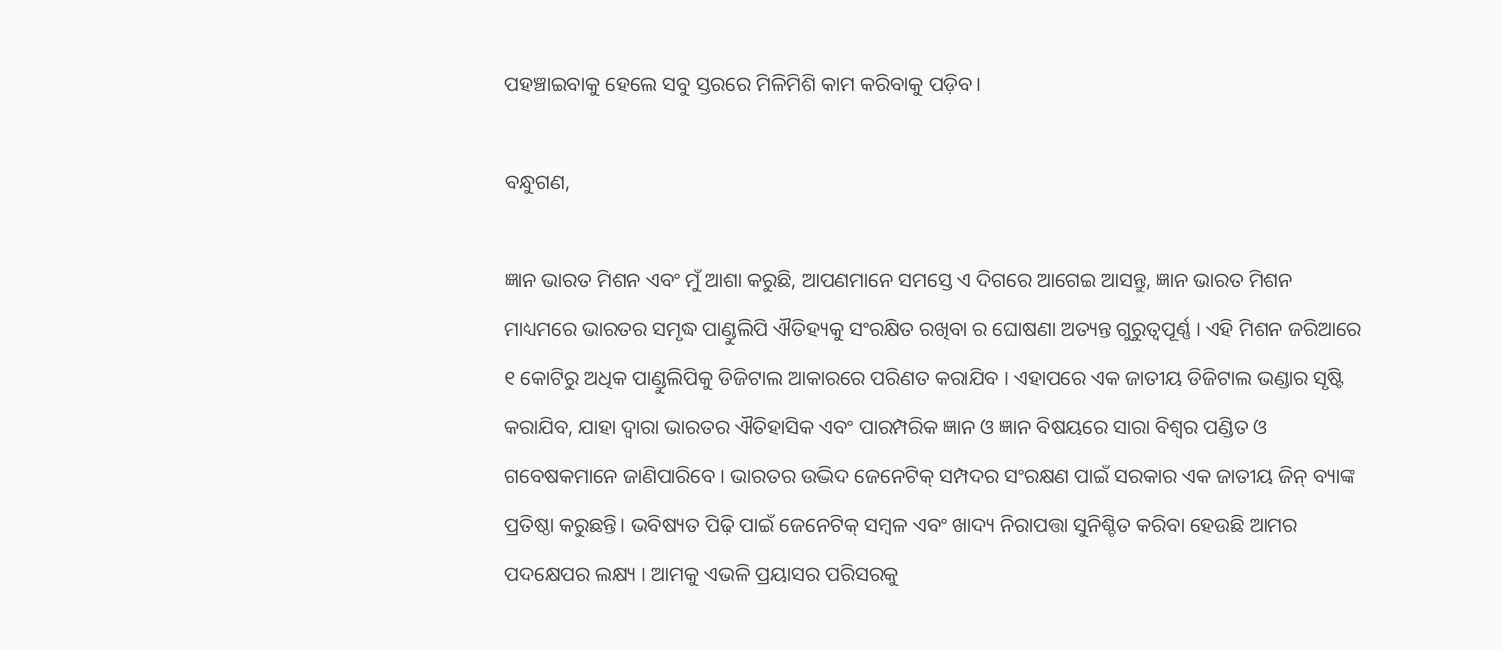ପହଞ୍ଚାଇବାକୁ ହେଲେ ସବୁ ସ୍ତରରେ ମିଳିମିଶି କାମ କରିବାକୁ ପଡ଼ିବ।

ବନ୍ଧୁଗଣ,

ଜ୍ଞାନ ଭାରତ ମିଶନ ଏବଂ ମୁଁ ଆଶା କରୁଛି, ଆପଣମାନେ ସମସ୍ତେ ଏ ଦିଗରେ ଆଗେଇ ଆସନ୍ତୁ, ଜ୍ଞାନ ଭାରତ ମିଶନ ମାଧ୍ୟମରେ ଭାରତର ସମୃଦ୍ଧ ପାଣ୍ଡୁଲିପି ଐତିହ୍ୟକୁ ସଂରକ୍ଷିତ ରଖିବା ର ଘୋଷଣା ଅତ୍ୟନ୍ତ ଗୁରୁତ୍ୱପୂର୍ଣ୍ଣ । ଏହି ମିଶନ ଜରିଆରେ ୧ କୋଟିରୁ ଅଧିକ ପାଣ୍ଡୁଲିପିକୁ ଡିଜିଟାଲ ଆକାରରେ ପରିଣତ କରାଯିବ । ଏହାପରେ ଏକ ଜାତୀୟ ଡିଜିଟାଲ ଭଣ୍ଡାର ସୃଷ୍ଟି କରାଯିବ, ଯାହା ଦ୍ୱାରା ଭାରତର ଐତିହାସିକ ଏବଂ ପାରମ୍ପରିକ ଜ୍ଞାନ ଓ ଜ୍ଞାନ ବିଷୟରେ ସାରା ବିଶ୍ୱର ପଣ୍ଡିତ ଓ ଗବେଷକମାନେ ଜାଣିପାରିବେ । ଭାରତର ଉଦ୍ଭିଦ ଜେନେଟିକ୍ ସମ୍ପଦର ସଂରକ୍ଷଣ ପାଇଁ ସରକାର ଏକ ଜାତୀୟ ଜିନ୍ ବ୍ୟାଙ୍କ ପ୍ରତିଷ୍ଠା କରୁଛନ୍ତି। ଭବିଷ୍ୟତ ପିଢ଼ି ପାଇଁ ଜେନେଟିକ୍ ସମ୍ବଳ ଏବଂ ଖାଦ୍ୟ ନିରାପତ୍ତା ସୁନିଶ୍ଚିତ କରିବା ହେଉଛି ଆମର ପଦକ୍ଷେପର ଲକ୍ଷ୍ୟ । ଆମକୁ ଏଭଳି ପ୍ରୟାସର ପରିସରକୁ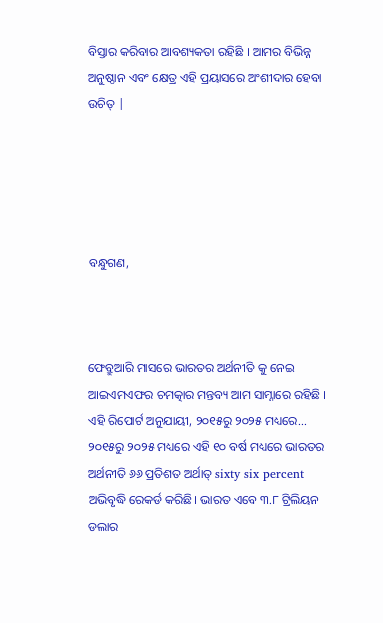ବିସ୍ତାର କରିବାର ଆବଶ୍ୟକତା ରହିଛି । ଆମର ବିଭିନ୍ନ ଅନୁଷ୍ଠାନ ଏବଂ କ୍ଷେତ୍ର ଏହି ପ୍ରୟାସରେ ଅଂଶୀଦାର ହେବା ଉଚିତ୍ |





ବନ୍ଧୁଗଣ,



ଫେବ୍ରୁଆରି ମାସରେ ଭାରତର ଅର୍ଥନୀତି କୁ ନେଇ ଆଇଏମଏଫର ଚମତ୍କାର ମନ୍ତବ୍ୟ ଆମ ସାମ୍ନାରେ ରହିଛି । ଏହି ରିପୋର୍ଟ ଅନୁଯାୟୀ, ୨୦୧୫ରୁ ୨୦୨୫ ମଧ୍ୟରେ... ୨୦୧୫ରୁ ୨୦୨୫ ମଧ୍ୟରେ ଏହି ୧୦ ବର୍ଷ ମଧ୍ୟରେ ଭାରତର ଅର୍ଥନୀତି ୬୬ ପ୍ରତିଶତ ଅର୍ଥାତ୍ sixty six percent ଅଭିବୃଦ୍ଧି ରେକର୍ଡ କରିଛି। ଭାରତ ଏବେ ୩.୮ ଟ୍ରିଲିୟନ ଡଲାର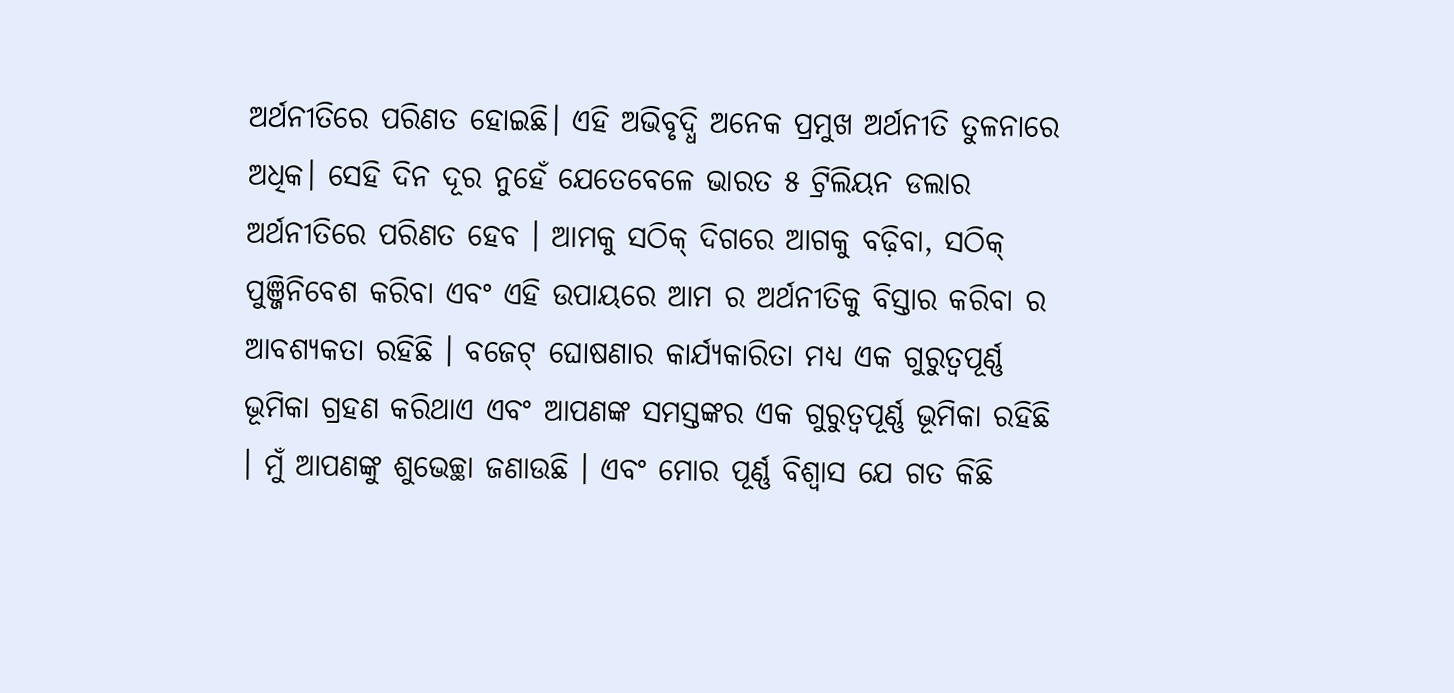ଅର୍ଥନୀତିରେ ପରିଣତ ହୋଇଛି। ଏହି ଅଭିବୃଦ୍ଧି ଅନେକ ପ୍ରମୁଖ ଅର୍ଥନୀତି ତୁଳନାରେ ଅଧିକ। ସେହି ଦିନ ଦୂର ନୁହେଁ ଯେତେବେଳେ ଭାରତ ୫ ଟ୍ରିଲିୟନ ଡଲାର ଅର୍ଥନୀତିରେ ପରିଣତ ହେବ । ଆମକୁ ସଠିକ୍ ଦିଗରେ ଆଗକୁ ବଢ଼ିବା, ସଠିକ୍ ପୁଞ୍ଜିନିବେଶ କରିବା ଏବଂ ଏହି ଉପାୟରେ ଆମ ର ଅର୍ଥନୀତିକୁ ବିସ୍ତାର କରିବା ର ଆବଶ୍ୟକତା ରହିଛି । ବଜେଟ୍ ଘୋଷଣାର କାର୍ଯ୍ୟକାରିତା ମଧ୍ୟ ଏକ ଗୁରୁତ୍ୱପୂର୍ଣ୍ଣ ଭୂମିକା ଗ୍ରହଣ କରିଥାଏ ଏବଂ ଆପଣଙ୍କ ସମସ୍ତଙ୍କର ଏକ ଗୁରୁତ୍ୱପୂର୍ଣ୍ଣ ଭୂମିକା ରହିଛି । ମୁଁ ଆପଣଙ୍କୁ ଶୁଭେଚ୍ଛା ଜଣାଉଛି । ଏବଂ ମୋର ପୂର୍ଣ୍ଣ ବିଶ୍ୱାସ ଯେ ଗତ କିଛି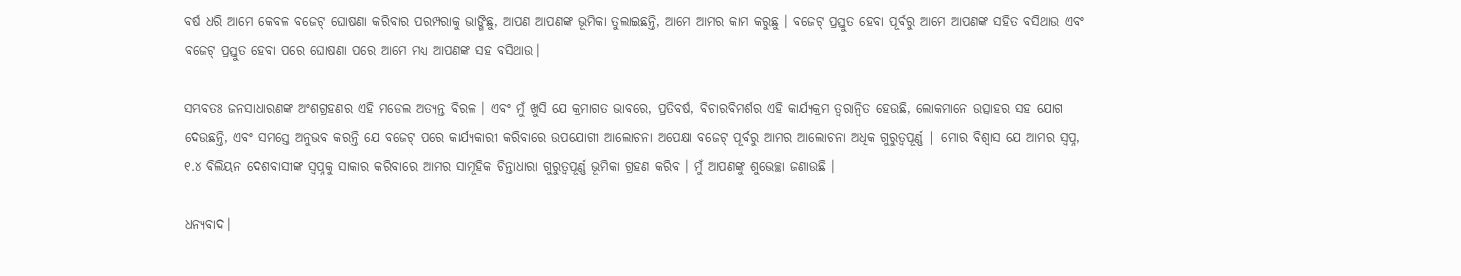ବର୍ଷ ଧରି ଆମେ କେବଳ ବଜେଟ୍ ଘୋଷଣା କରିବାର ପରମ୍ପରାକୁ ଭାଙ୍ଗିଛୁ, ଆପଣ ଆପଣଙ୍କ ଭୂମିକା ତୁଲାଇଛନ୍ତି, ଆମେ ଆମର କାମ କରୁଛୁ । ବଜେଟ୍ ପ୍ରସ୍ତୁତ ହେବା ପୂର୍ବରୁ ଆମେ ଆପଣଙ୍କ ସହିତ ବସିଥାଉ ଏବଂ ବଜେଟ୍ ପ୍ରସ୍ତୁତ ହେବା ପରେ ଘୋଷଣା ପରେ ଆମେ ମଧ୍ୟ ଆପଣଙ୍କ ସହ ବସିଥାଉ।

ସମ୍ଭବତଃ ଜନସାଧାରଣଙ୍କ ଅଂଶଗ୍ରହଣର ଏହି ମଡେଲ ଅତ୍ୟନ୍ତ ବିରଳ । ଏବଂ ମୁଁ ଖୁସି ଯେ କ୍ରମାଗତ ଭାବରେ, ପ୍ରତିବର୍ଷ, ବିଚାରବିମର୍ଶର ଏହି କାର୍ଯ୍ୟକ୍ରମ ତ୍ୱରାନ୍ୱିତ ହେଉଛି, ଲୋକମାନେ ଉତ୍ସାହର ସହ ଯୋଗ ଦେଉଛନ୍ତି, ଏବଂ ସମସ୍ତେ ଅନୁଭବ କରନ୍ତି ଯେ ବଜେଟ୍ ପରେ କାର୍ଯ୍ୟକାରୀ କରିବାରେ ଉପଯୋଗୀ ଆଲୋଚନା ଅପେକ୍ଷା ବଜେଟ୍ ପୂର୍ବରୁ ଆମର ଆଲୋଚନା ଅଧିକ ଗୁରୁତ୍ୱପୂର୍ଣ୍ଣ | ମୋର ବିଶ୍ୱାସ ଯେ ଆମର ସ୍ୱପ୍ନ, ୧.୪ ବିଲିୟନ ଦେଶବାସୀଙ୍କ ସ୍ୱପ୍ନକୁ ସାକାର କରିବାରେ ଆମର ସାମୂହିକ ଚିନ୍ତାଧାରା ଗୁରୁତ୍ୱପୂର୍ଣ୍ଣ ଭୂମିକା ଗ୍ରହଣ କରିବ । ମୁଁ ଆପଣଙ୍କୁ ଶୁଭେଚ୍ଛା ଜଣାଉଛି ।

ଧନ୍ୟବାଦ।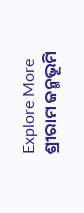Explore More
ଶ୍ରୀରାମ ଜନ୍ମଭୂମି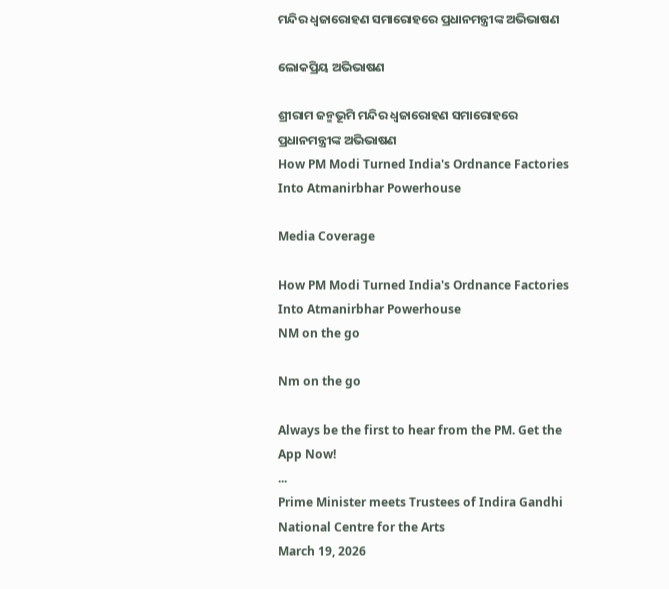ମନ୍ଦିର ଧ୍ଵଜାରୋହଣ ସମାରୋହରେ ପ୍ରଧାନମନ୍ତ୍ରୀଙ୍କ ଅଭିଭାଷଣ

ଲୋକପ୍ରିୟ ଅଭିଭାଷଣ

ଶ୍ରୀରାମ ଜନ୍ମଭୂମି ମନ୍ଦିର ଧ୍ଵଜାରୋହଣ ସମାରୋହରେ ପ୍ରଧାନମନ୍ତ୍ରୀଙ୍କ ଅଭିଭାଷଣ
How PM Modi Turned India's Ordnance Factories Into Atmanirbhar Powerhouse

Media Coverage

How PM Modi Turned India's Ordnance Factories Into Atmanirbhar Powerhouse
NM on the go

Nm on the go

Always be the first to hear from the PM. Get the App Now!
...
Prime Minister meets Trustees of Indira Gandhi National Centre for the Arts
March 19, 2026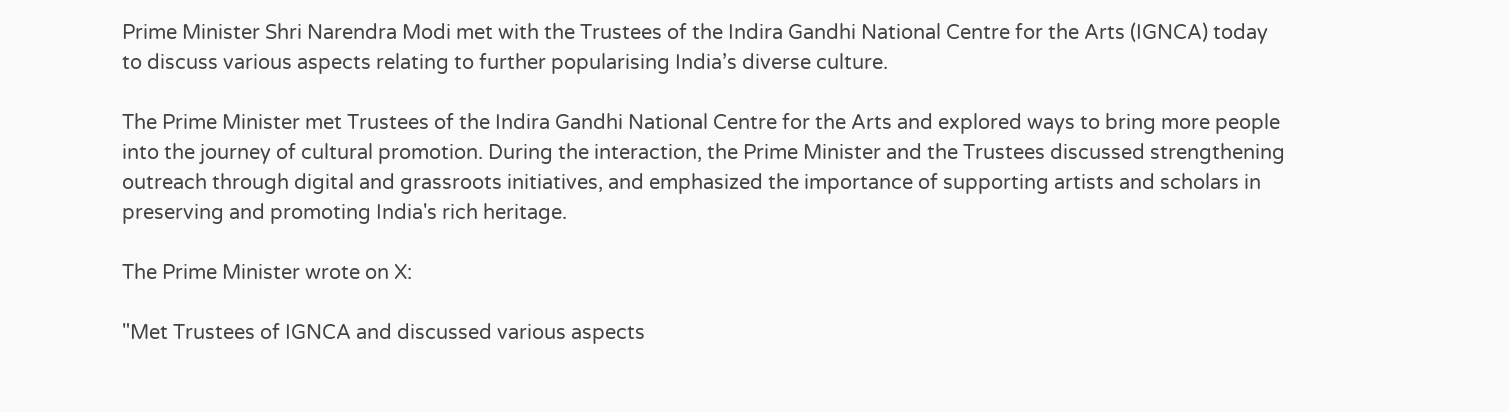Prime Minister Shri Narendra Modi met with the Trustees of the Indira Gandhi National Centre for the Arts (IGNCA) today to discuss various aspects relating to further popularising India’s diverse culture.

The Prime Minister met Trustees of the Indira Gandhi National Centre for the Arts and explored ways to bring more people into the journey of cultural promotion. During the interaction, the Prime Minister and the Trustees discussed strengthening outreach through digital and grassroots initiatives, and emphasized the importance of supporting artists and scholars in preserving and promoting India's rich heritage.

The Prime Minister wrote on X:

"Met Trustees of IGNCA and discussed various aspects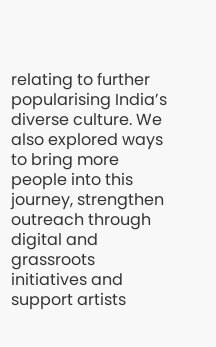relating to further popularising India’s diverse culture. We also explored ways to bring more people into this journey, strengthen outreach through digital and grassroots initiatives and support artists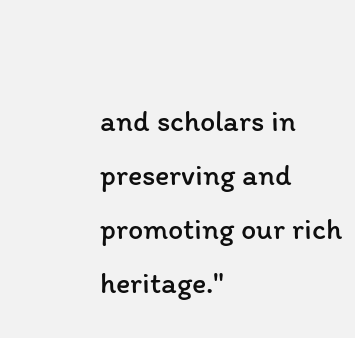and scholars in preserving and promoting our rich heritage."